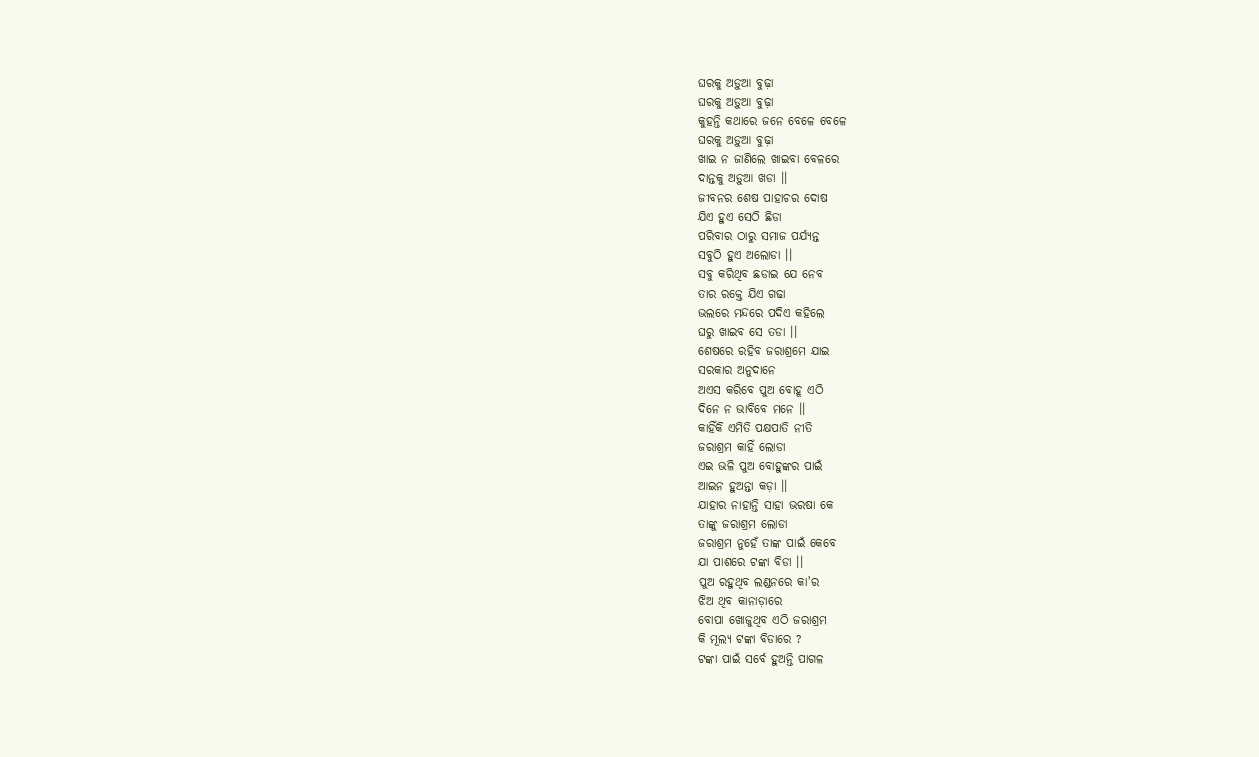ଘରକୁ ଅଡ଼ୁଆ ବୁଢ଼ା
ଘରକୁ ଅଡ଼ୁଆ ବୁଢ଼ା
କୁହନ୍ତି କଥାରେ ଜନେ ବେଳେ ବେଳେ
ଘରକୁ ଅଡ଼ୁଆ ବୁଢ଼ା
ଖାଇ ନ ଜାଣିଲେ ଖାଇବା ବେଳରେ
ଦାନ୍ତକୁ ଅଡ଼ୁଆ ଖଡା ।।
ଜୀବନର ଶେଷ ପାହାଚର ଦୋଷ
ଯିଏ ହୁଏ ସେଠି ଛିଡା
ପରିବାର ଠାରୁ ସମାଜ ପର୍ଯ୍ୟନ୍ତ
ସବୁଠି ହୁଏ ଅଲୋଡା ।।
ସବୁ କରିଥିବ ଛଡାଇ ଯେ ନେବ
ତାର ରକ୍ତେ ଯିଏ ଗଢା
ଭଲରେ ମନ୍ଦରେ ପଦିଏ କହିଲେ
ଘରୁ ଖାଇବ ସେ ତଡା ।।
ଶେଷରେ ରହିବ ଜରାଶ୍ରମେ ଯାଇ
ସରକାର ଅନୁଦାନେ
ଅଏସ କରିବେ ପୁଅ ବୋହୂ ଏଠି
ଦିନେ ନ ଭାବିବେ ମନେ ।।
କାହିଁକି ଏମିତି ପକ୍ଷପାତି ନୀତି
ଜରାଶ୍ରମ କାହିଁ ଲୋଡା
ଏଇ ଭଳି ପୁଅ ବୋହୁଙ୍କର ପାଇଁ
ଆଇନ ହୁଅନ୍ତା କଡ଼ା ।।
ଯାହାର ନାହାନ୍ତି ସାହା ଭରଷା କେ
ତାଙ୍କୁ ଜରାଶ୍ରମ ଲୋଡା
ଜରାଶ୍ରମ ନୁହେଁ ତାଙ୍କ ପାଇଁ କେବେ
ଯା ପାଶରେ ଟଙ୍କା ବିଡା ।।
ପୁଅ ରହୁଥିବ ଲଣ୍ଡନରେ କା'ର
ଝିଅ ଥିବ କାନାଡ଼ାରେ
ବୋପା ଖୋଜୁଥିବ ଏଠି ଜରାଶ୍ରମ
କି ମୂଲ୍ୟ ଟଙ୍କା ବିଡାରେ ?
ଟଙ୍କା ପାଇଁ ସର୍ବେ ହୁଅନ୍ତି ପାଗଳ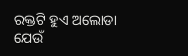ରକ୍ତଟି ହୁଏ ଅଲୋଡା
ଯେଉଁ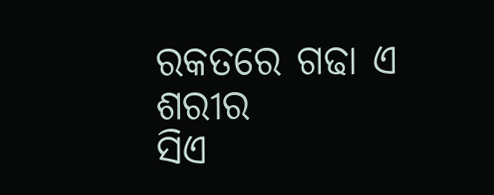ରକତରେ ଗଢା ଏ ଶରୀର
ସିଏ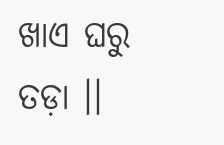ଖାଏ ଘରୁ ତଡ଼ା ।।